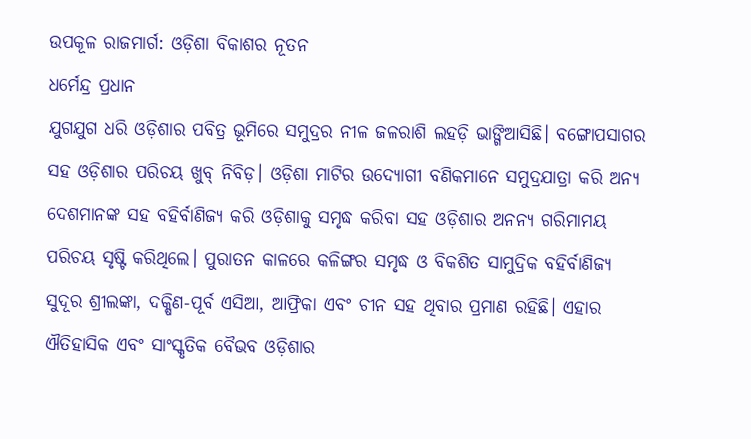ଉପକୂଳ ରାଜମାର୍ଗ: ଓଡ଼ିଶା ବିକାଶର ନୂତନ
ଧର୍ମେନ୍ଦ୍ର ପ୍ରଧାନ
ଯୁଗଯୁଗ ଧରି ଓଡ଼ିଶାର ପବିତ୍ର ଭୂମିରେ ସମୁଦ୍ରର ନୀଳ ଜଳରାଶି ଲହଡ଼ି ଭାଙ୍ଗିଆସିଛି। ବଙ୍ଗୋପସାଗର ସହ ଓଡ଼ିଶାର ପରିଚୟ ଖୁବ୍ ନିବିଡ଼। ଓଡ଼ିଶା ମାଟିର ଉଦ୍ୟୋଗୀ ବଣିକମାନେ ସମୁଦ୍ରଯାତ୍ରା କରି ଅନ୍ୟ ଦେଶମାନଙ୍କ ସହ ବହିର୍ବାଣିଜ୍ୟ କରି ଓଡ଼ିଶାକୁ ସମୃଦ୍ଧ କରିବା ସହ ଓଡ଼ିଶାର ଅନନ୍ୟ ଗରିମାମୟ ପରିଚୟ ସୃଷ୍ଟି କରିଥିଲେ। ପୁରାତନ କାଳରେ କଳିଙ୍ଗର ସମୃଦ୍ଧ ଓ ବିକଶିତ ସାମୁଦ୍ରିକ ବହିର୍ବାଣିଜ୍ୟ ସୁଦୂର ଶ୍ରୀଲଙ୍କା, ଦକ୍ଷିଣ-ପୂର୍ବ ଏସିଆ, ଆଫ୍ରିକା ଏବଂ ଚୀନ ସହ ଥିବାର ପ୍ରମାଣ ରହିଛି। ଏହାର ଐତିହାସିକ ଏବଂ ସାଂସ୍କୃତିକ ବୈଭବ ଓଡ଼ିଶାର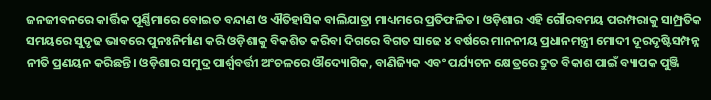ଜନଜୀବନରେ କାର୍ତ୍ତିକ ପୂର୍ଣ୍ଣିମାରେ ବୋଇତ ବନ୍ଦାଣ ଓ ଐତିହାସିକ ବାଲିଯାତ୍ରା ମାଧ୍ୟମରେ ପ୍ରତିଫଳିତ। ଓଡ଼ିଶାର ଏହି ଗୌରବମୟ ପରମ୍ପରାକୁ ସାମ୍ପ୍ରତିକ ସମୟରେ ସୁଦୃଢ ଭାବରେ ପୁନଃନିର୍ମାଣ କରି ଓଡ଼ିଶାକୁ ବିକଶିତ କରିବା ଦିଗରେ ବିଗତ ସାଢେ ୪ ବର୍ଷରେ ମାନନୀୟ ପ୍ରଧାନମନ୍ତ୍ରୀ ମୋଦୀ ଦୂରଦୃଷ୍ଟିସମ୍ପନ୍ନ ନୀତି ପ୍ରଣୟନ କରିଛନ୍ତି। ଓଡ଼ିଶାର ସମୁଦ୍ର ପାର୍ଶ୍ବବର୍ତ୍ତୀ ଅଂଚଳରେ ଔଦ୍ୟୋଗିକ, ବାଣିଜ୍ୟିକ ଏବଂ ପର୍ଯ୍ୟଟନ କ୍ଷେତ୍ରରେ ଦ୍ରୁତ ବିକାଶ ପାଇଁ ବ୍ୟାପକ ପୁଞ୍ଜି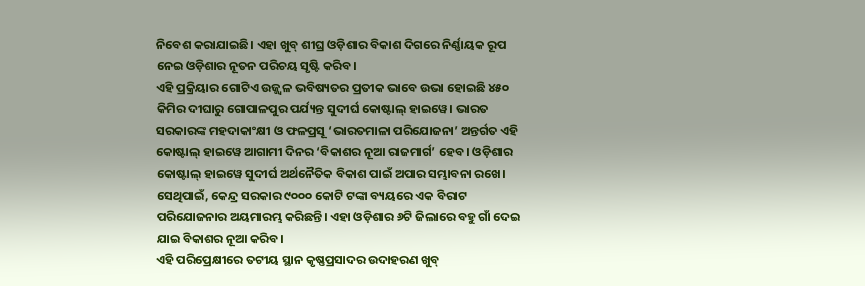ନିବେଶ କରାଯାଇଛି। ଏହା ଖୁବ୍ ଶୀଘ୍ର ଓଡ଼ିଶାର ବିକାଶ ଦିଗରେ ନିର୍ଣ୍ଣାୟକ ରୂପ ନେଇ ଓଡ଼ିଶାର ନୂତନ ପରିଚୟ ସୃଷ୍ଟି କରିବ।
ଏହି ପ୍ରକ୍ରିୟାର ଗୋଟିଏ ଉଜ୍ଜ୍ୱଳ ଭବିଷ୍ୟତର ପ୍ରତୀକ ଭାବେ ଉଭା ହୋଇଛି ୪୫୦ କିମିର ଦୀଘାରୁ ଗୋପାଳପୁର ପର୍ଯ୍ୟନ୍ତ ସୁଦୀର୍ଘ କୋଷ୍ଟାଲ୍ ହାଇୱେ। ଭାରତ ସରକାରଙ୍କ ମହଦାକାଂକ୍ଷୀ ଓ ଫଳପ୍ରସୂ ‘ଭାରତମାଳା ପରିଯୋଜନା’ ଅନ୍ତର୍ଗତ ଏହି କୋଷ୍ଟାଲ୍ ହାଇୱେ ଆଗାମୀ ଦିନର ‘ବିକାଶର ନୂଆ ରାଜମାର୍ଗ’ ହେବ। ଓଡ଼ିଶାର କୋଷ୍ଟାଲ୍ ହାଇୱେ ସୁଦୀର୍ଘ ଅର୍ଥନୈତିକ ବିକାଶ ପାଇଁ ଅପାର ସମ୍ଭାବନା ରଖେ। ସେଥିପାଇଁ, କେନ୍ଦ୍ର ସରକାର ୯୦୦୦ କୋଟି ଟଙ୍କା ବ୍ୟୟରେ ଏକ ବିରାଟ ପରିଯୋଜନାର ଅୟମାରମ୍ଭ କରିଛନ୍ତି। ଏହା ଓଡ଼ିଶାର ୬ଟି ଜିଲାରେ ବହୁ ଗାଁ ଦେଇ ଯାଇ ବିକାଶର ନୂଆ କରିବ।
ଏହି ପରିପ୍ରେକ୍ଷୀରେ ତଟୀୟ ସ୍ଥାନ କୃଷ୍ଣପ୍ରସାଦର ଉଦାହରଣ ଖୁବ୍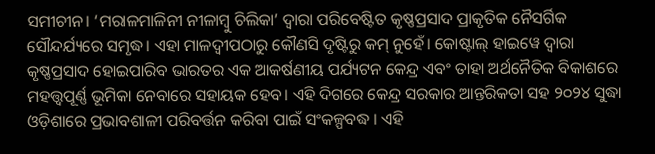ସମୀଚୀନ। ‘ମରାଳମାଳିନୀ ନୀଳାମ୍ବୁ ଚିଲିକା’ ଦ୍ୱାରା ପରିବେଷ୍ଟିତ କୃଷ୍ଣପ୍ରସାଦ ପ୍ରାକୃତିକ ନୈସର୍ଗିକ ସୌନ୍ଦର୍ଯ୍ୟରେ ସମୃଦ୍ଧ। ଏହା ମାଳଦ୍ୱୀପଠାରୁ କୌଣସି ଦୃଷ୍ଟିରୁ କମ୍ ନୁହେଁ। କୋଷ୍ଟାଲ୍ ହାଇୱେ ଦ୍ୱାରା କୃଷ୍ଣପ୍ରସାଦ ହୋଇପାରିବ ଭାରତର ଏକ ଆକର୍ଷଣୀୟ ପର୍ଯ୍ୟଟନ କେନ୍ଦ୍ର ଏବଂ ତାହା ଅର୍ଥନୈତିକ ବିକାଶରେ ମହତ୍ତ୍ବପୂର୍ଣ୍ଣ ଭୂମିକା ନେବାରେ ସହାୟକ ହେବ। ଏହି ଦିଗରେ କେନ୍ଦ୍ର ସରକାର ଆନ୍ତରିକତା ସହ ୨୦୨୪ ସୁଦ୍ଧା ଓଡ଼ିଶାରେ ପ୍ରଭାବଶାଳୀ ପରିବର୍ତ୍ତନ କରିବା ପାଇଁ ସଂକଳ୍ପବଦ୍ଧ । ଏହି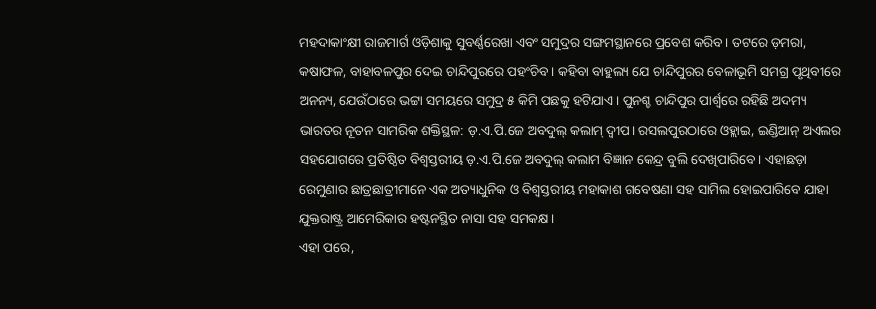ମହଦାକାଂକ୍ଷୀ ରାଜମାର୍ଗ ଓଡ଼ିଶାକୁ ସୁବର୍ଣ୍ଣରେଖା ଏବଂ ସମୁଦ୍ରର ସଙ୍ଗମସ୍ଥାନରେ ପ୍ରବେଶ କରିବ। ତଟରେ ଡ଼ମରା, କଷାଫଳ, ବାହାବଳପୁର ଦେଇ ଚାନ୍ଦିପୁରରେ ପହଂଚିବ। କହିବା ବାହୁଲ୍ୟ ଯେ ଚାନ୍ଦିପୁରର ବେଳାଭୂମି ସମଗ୍ର ପୃଥିବୀରେ ଅନନ୍ୟ, ଯେଉଁଠାରେ ଭଟ୍ଟା ସମୟରେ ସମୁଦ୍ର ୫ କିମି ପଛକୁ ହଟିଯାଏ। ପୁନଶ୍ଚ ଚାନ୍ଦିପୁର ପାର୍ଶ୍ବରେ ରହିଛି ଅଦମ୍ୟ ଭାରତର ନୂତନ ସାମରିକ ଶକ୍ତିସ୍ଥଳ: ଡ଼.ଏ.ପି.ଜେ ଅବଦୁଲ୍ କଲାମ୍ ଦ୍ୱୀପ। ରସଲପୁରଠାରେ ଓହ୍ଲାଇ, ଇଣ୍ଡିଆନ୍ ଅଏଲର ସହଯୋଗରେ ପ୍ରତିଷ୍ଠିତ ବିଶ୍ୱସ୍ତରୀୟ ଡ଼.ଏ.ପି.ଜେ ଅବଦୁଲ୍ କଲାମ ବିଜ୍ଞାନ କେନ୍ଦ୍ର ବୁଲି ଦେଖିପାରିବେ। ଏହାଛଡ଼ା ରେମୁଣାର ଛାତ୍ରଛାତ୍ରୀମାନେ ଏକ ଅତ୍ୟାଧୁନିକ ଓ ବିଶ୍ୱସ୍ତରୀୟ ମହାକାଶ ଗବେଷଣା ସହ ସାମିଲ ହୋଇପାରିବେ ଯାହା ଯୁକ୍ତରାଷ୍ଟ୍ର ଆମେରିକାର ହଷ୍ଟନସ୍ଥିତ ନାସା ସହ ସମକକ୍ଷ।
ଏହା ପରେ,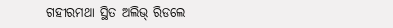ଗହୀରମଥା ସ୍ଥିତ ଅଲିଭ୍ ରିଡଲେ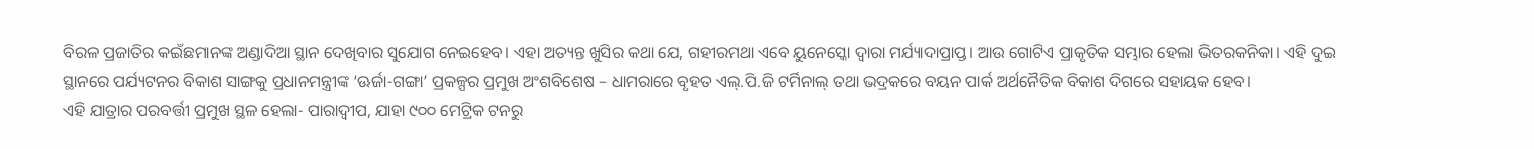ବିରଳ ପ୍ରଜାତିର କଇଁଛମାନଙ୍କ ଅଣ୍ଡାଦିଆ ସ୍ଥାନ ଦେଖିବାର ସୁଯୋଗ ନେଇହେବ। ଏହା ଅତ୍ୟନ୍ତ ଖୁସିର କଥା ଯେ, ଗହୀରମଥା ଏବେ ୟୁନେସ୍କୋ ଦ୍ୱାରା ମର୍ଯ୍ୟାଦାପ୍ରାପ୍ତ। ଆଉ ଗୋଟିଏ ପ୍ରାକୃତିକ ସମ୍ଭାର ହେଲା ଭିତରକନିକା। ଏହି ଦୁଇ ସ୍ଥାନରେ ପର୍ଯ୍ୟଟନର ବିକାଶ ସାଙ୍ଗକୁ ପ୍ରଧାନମନ୍ତ୍ରୀଙ୍କ ‘ଊର୍ଜା-ଗଙ୍ଗା’ ପ୍ରକଳ୍ପର ପ୍ରମୁଖ ଅଂଶବିଶେଷ – ଧାମରାରେ ବୃହତ ଏଲ୍.ପି.ଜି ଟର୍ମିନାଲ୍ ତଥା ଭଦ୍ରକରେ ବୟନ ପାର୍କ ଅର୍ଥନୈତିକ ବିକାଶ ଦିଗରେ ସହାୟକ ହେବ।
ଏହି ଯାତ୍ରାର ପରବର୍ତ୍ତୀ ପ୍ରମୁଖ ସ୍ଥଳ ହେଲା- ପାରାଦ୍ୱୀପ, ଯାହା ୯୦୦ ମେଟ୍ରିକ ଟନରୁ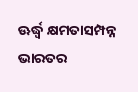ଊର୍ଦ୍ଧ୍ବ କ୍ଷମତାସମ୍ପନ୍ନ ଭାରତର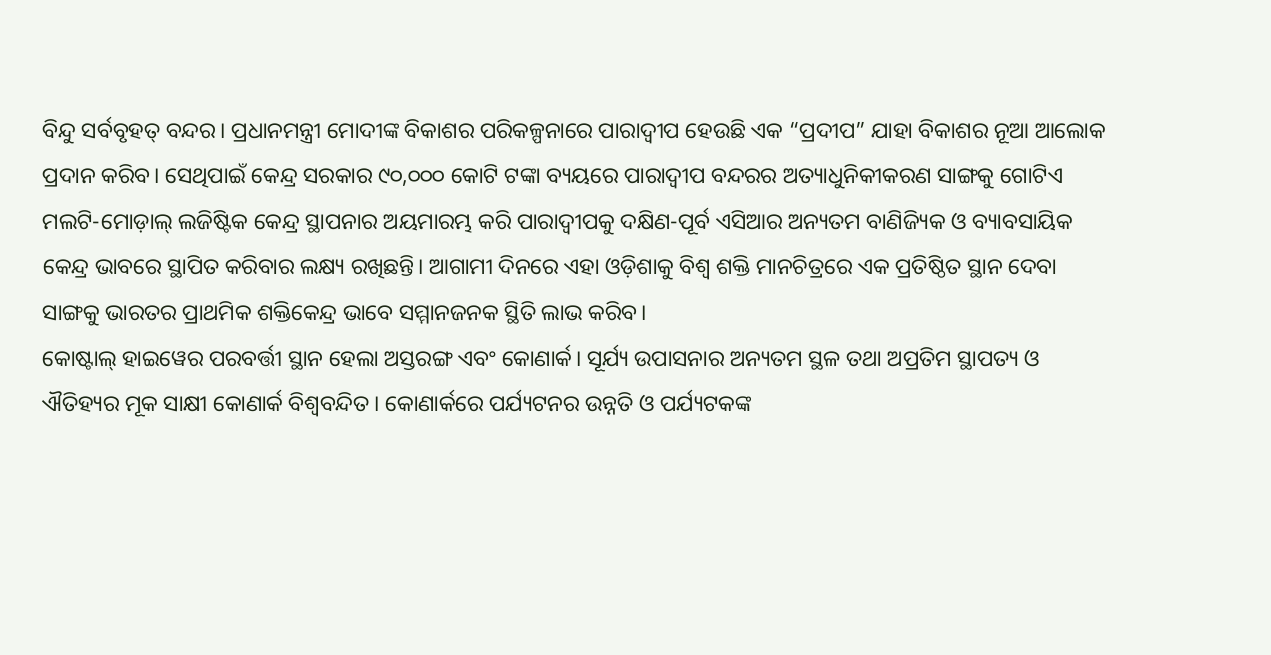ବିନ୍ଦୁ ସର୍ବବୃହତ୍ ବନ୍ଦର। ପ୍ରଧାନମନ୍ତ୍ରୀ ମୋଦୀଙ୍କ ବିକାଶର ପରିକଳ୍ପନାରେ ପାରାଦ୍ୱୀପ ହେଉଛି ଏକ “ପ୍ରଦୀପ” ଯାହା ବିକାଶର ନୂଆ ଆଲୋକ ପ୍ରଦାନ କରିବ। ସେଥିପାଇଁ କେନ୍ଦ୍ର ସରକାର ୯୦,୦୦୦ କୋଟି ଟଙ୍କା ବ୍ୟୟରେ ପାରାଦ୍ୱୀପ ବନ୍ଦରର ଅତ୍ୟାଧୁନିକୀକରଣ ସାଙ୍ଗକୁ ଗୋଟିଏ ମଲଟି-ମୋଡ଼ାଲ୍ ଲଜିଷ୍ଟିକ କେନ୍ଦ୍ର ସ୍ଥାପନାର ଅୟମାରମ୍ଭ କରି ପାରାଦ୍ୱୀପକୁ ଦକ୍ଷିଣ-ପୂର୍ବ ଏସିଆର ଅନ୍ୟତମ ବାଣିଜ୍ୟିକ ଓ ବ୍ୟାବସାୟିକ କେନ୍ଦ୍ର ଭାବରେ ସ୍ଥାପିତ କରିବାର ଲକ୍ଷ୍ୟ ରଖିଛନ୍ତି। ଆଗାମୀ ଦିନରେ ଏହା ଓଡ଼ିଶାକୁ ବିଶ୍ୱ ଶକ୍ତି ମାନଚିତ୍ରରେ ଏକ ପ୍ରତିଷ୍ଠିତ ସ୍ଥାନ ଦେବା ସାଙ୍ଗକୁ ଭାରତର ପ୍ରାଥମିକ ଶକ୍ତିକେନ୍ଦ୍ର ଭାବେ ସମ୍ମାନଜନକ ସ୍ଥିତି ଲାଭ କରିବ।
କୋଷ୍ଟାଲ୍ ହାଇୱେର ପରବର୍ତ୍ତୀ ସ୍ଥାନ ହେଲା ଅସ୍ତରଙ୍ଗ ଏବଂ କୋଣାର୍କ। ସୂର୍ଯ୍ୟ ଉପାସନାର ଅନ୍ୟତମ ସ୍ଥଳ ତଥା ଅପ୍ରତିମ ସ୍ଥାପତ୍ୟ ଓ ଐତିହ୍ୟର ମୂକ ସାକ୍ଷୀ କୋଣାର୍କ ବିଶ୍ୱବନ୍ଦିତ। କୋଣାର୍କରେ ପର୍ଯ୍ୟଟନର ଉନ୍ନତି ଓ ପର୍ଯ୍ୟଟକଙ୍କ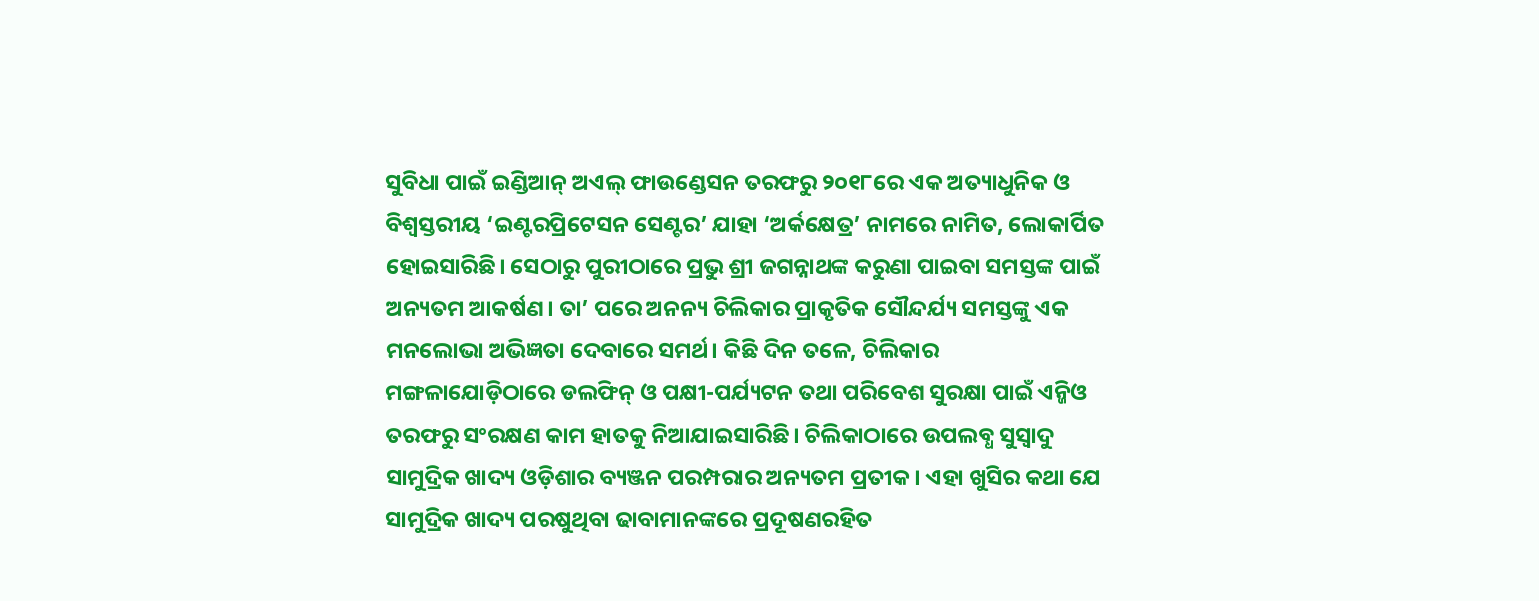ସୁବିଧା ପାଇଁ ଇଣ୍ଡିଆନ୍ ଅଏଲ୍ ଫାଉଣ୍ଡେସନ ତରଫରୁ ୨୦୧୮ରେ ଏକ ଅତ୍ୟାଧୁନିକ ଓ ବିଶ୍ୱସ୍ତରୀୟ ‘ଇଣ୍ଟରପ୍ରିଟେସନ ସେଣ୍ଟର’ ଯାହା ‘ଅର୍କକ୍ଷେତ୍ର’ ନାମରେ ନାମିତ, ଲୋକାର୍ପିତ ହୋଇସାରିଛି। ସେଠାରୁ ପୁରୀଠାରେ ପ୍ରଭୁ ଶ୍ରୀ ଜଗନ୍ନାଥଙ୍କ କରୁଣା ପାଇବା ସମସ୍ତଙ୍କ ପାଇଁ ଅନ୍ୟତମ ଆକର୍ଷଣ। ତା’ ପରେ ଅନନ୍ୟ ଚିଲିକାର ପ୍ରାକୃତିକ ସୌନ୍ଦର୍ଯ୍ୟ ସମସ୍ତଙ୍କୁ ଏକ ମନଲୋଭା ଅଭିଜ୍ଞତା ଦେବାରେ ସମର୍ଥ। କିଛି ଦିନ ତଳେ, ଚିଲିକାର ମଙ୍ଗଳାଯୋଡ଼ିଠାରେ ଡଲଫିନ୍ ଓ ପକ୍ଷୀ-ପର୍ଯ୍ୟଟନ ତଥା ପରିବେଶ ସୁରକ୍ଷା ପାଇଁ ଏନ୍ଜିଓ ତରଫରୁ ସଂରକ୍ଷଣ କାମ ହାତକୁ ନିଆଯାଇସାରିଛି। ଚିଲିକାଠାରେ ଉପଲବ୍ଧ ସୁସ୍ୱାଦୁ ସାମୁଦ୍ରିକ ଖାଦ୍ୟ ଓଡ଼ିଶାର ବ୍ୟଞ୍ଜନ ପରମ୍ପରାର ଅନ୍ୟତମ ପ୍ରତୀକ। ଏହା ଖୁସିର କଥା ଯେ ସାମୁଦ୍ରିକ ଖାଦ୍ୟ ପରଷୁଥିବା ଢାବାମାନଙ୍କରେ ପ୍ରଦୂଷଣରହିତ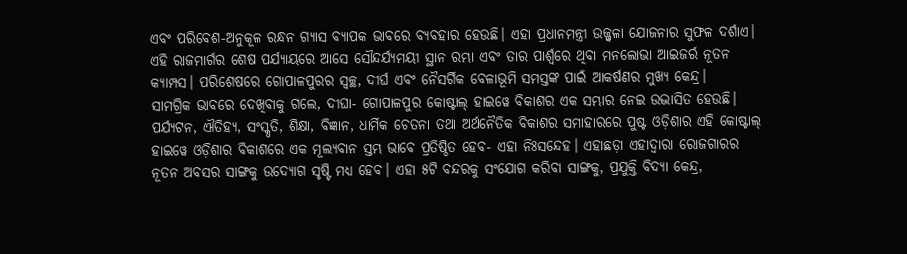ଏବଂ ପରିବେଶ-ଅନୁକୂଳ ରନ୍ଧନ ଗ୍ୟାସ ବ୍ୟାପକ ଭାବରେ ବ୍ୟବହାର ହେଉଛି। ଏହା ପ୍ରଧାନମନ୍ତ୍ରୀ ଉଜ୍ଜ୍ୱଳା ଯୋଜନାର ସୁଫଳ ଦର୍ଶାଏ। ଏହି ରାଜମାର୍ଗର ଶେଷ ପର୍ଯ୍ୟାୟରେ ଆସେ ସୌନ୍ଦର୍ଯ୍ୟମୟୀ ସ୍ଥାନ ରମ୍ଭା ଏବଂ ତାର ପାର୍ଶ୍ବରେ ଥିବା ମନଲୋଭା ଆଇଜର୍ର ନୂତନ କ୍ୟାମ୍ପସ। ପରିଶେଷରେ ଗୋପାଳପୁରର ସ୍ୱଚ୍ଛ, ଦୀର୍ଘ ଏବଂ ନୈସର୍ଗିକ ବେଳାଭୂମି ସମସ୍ତଙ୍କ ପାଇଁ ଆକର୍ଷଣର ମୁଖ୍ୟ କେନ୍ଦ୍ର।
ସାମଗ୍ରିକ ଭାବରେ ଦେଖିବାକୁ ଗଲେ, ଦୀଘା- ଗୋପାଳପୁର କୋଷ୍ଟାଲ୍ ହାଇୱେ ବିକାଶର ଏକ ସମ୍ଭାର ନେଇ ଉଦ୍ଭାସିତ ହେଉଛି। ପର୍ଯ୍ୟଟନ, ଐତିହ୍ୟ, ସଂସ୍କୃତି, ଶିକ୍ଷା, ବିଜ୍ଞାନ, ଧାର୍ମିକ ଚେତନା ତଥା ଅର୍ଥନୈତିକ ବିକାଶର ସମାହାରରେ ପୁଷ୍ଟ ଓଡ଼ିଶାର ଏହି କୋଷ୍ଟାଲ୍ ହାଇୱେ ଓଡ଼ିଶାର ବିକାଶରେ ଏକ ମୂଲ୍ୟବାନ ସ୍ତମ୍ଭ ଭାବେ ପ୍ରତିଷ୍ଠିତ ହେବ- ଏହା ନିଃସନ୍ଦେହ। ଏହାଛଡ଼ା ଏହାଦ୍ୱାରା ରୋଜଗାରର ନୂତନ ଅବସର ସାଙ୍ଗକୁ ଉଦ୍ୟୋଗ ସୃଷ୍ଟି ମଧ୍ୟ ହେବ। ଏହା ୫ଟି ବନ୍ଦରକୁ ସଂଯୋଗ କରିବା ସାଙ୍ଗକୁ, ପ୍ରଯୁକ୍ତି ବିଦ୍ୟା କେନ୍ଦ୍ର,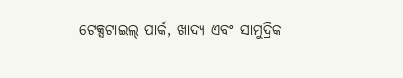ଟେକ୍ସଟାଇଲ୍ ପାର୍କ, ଖାଦ୍ୟ ଏବଂ ସାମୁଦ୍ରିକ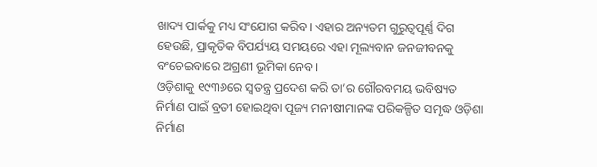ଖାଦ୍ୟ ପାର୍କକୁ ମଧ୍ୟ ସଂଯୋଗ କରିବ। ଏହାର ଅନ୍ୟତମ ଗୁରୁତ୍ୱପୂର୍ଣ୍ଣ ଦିଗ ହେଉଛି, ପ୍ରାକୃତିକ ବିପର୍ଯ୍ୟୟ ସମୟରେ ଏହା ମୂଲ୍ୟବାନ ଜନଜୀବନକୁ ବଂଚେଇବାରେ ଅଗ୍ରଣୀ ଭୂମିକା ନେବ।
ଓଡ଼ିଶାକୁ ୧୯୩୬ରେ ସ୍ୱତନ୍ତ୍ର ପ୍ରଦେଶ କରି ତା’ର ଗୌରବମୟ ଭବିଷ୍ୟତ ନିର୍ମାଣ ପାଇଁ ବ୍ରତୀ ହୋଇଥିବା ପୂଜ୍ୟ ମନୀଷୀମାନଙ୍କ ପରିକଳ୍ପିତ ସମୃଦ୍ଧ ଓଡ଼ିଶା ନିର୍ମାଣ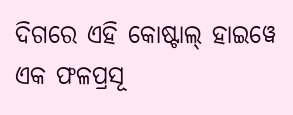ଦିଗରେ ଏହି କୋଷ୍ଟାଲ୍ ହାଇୱେ ଏକ ଫଳପ୍ରସୂ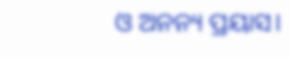ଓ ଅନନ୍ୟ ପ୍ରୟାସ।